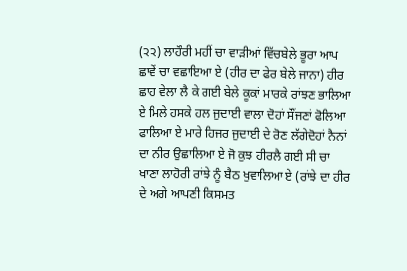(੨੨) ਲਾਹੌਰੀ ਮਹੀਂ ਚਾ ਵਾੜੀਆਂ ਵਿੱਚਬੇਲੇ ਭੂਰਾ ਆਪ ਛਾਵੇਂ ਚਾ ਵਛਾਇਆ ਏ (ਹੀਰ ਦਾ ਫੇਰ ਬੇਲੇ ਜਾਨਾ) ਹੀਰ ਛਾਹ ਵੇਲਾ ਲੈ ਕੇ ਗਈ ਬੇਲੇ ਕੂਕਾਂ ਮਾਰਕੇ ਰਾਂਝਣ ਭਾਲਿਆ ਏ ਮਿਲੇ ਹਸਕੇ ਹਲ ਜੁਦਾਈ ਵਾਲਾ ਦੋਹਾਂ ਸੌਂਜਣਾਂ ਫੋਲਿਆ ਫਾਲਿਆ ਏ ਮਾਰੇ ਹਿਜਰ ਜੁਦਾਈ ਦੇ ਰੋਣ ਲੱਗੇਦੋਹਾਂ ਨੈਨਾਂ ਦਾ ਨੀਰ ਉਛਾਲਿਆ ਏ ਜੋ ਕੁਝ ਹੀਰਲੈ ਗਈ ਸੀ ਚਾ ਖਾਣਾ ਲਾਹੋਰੀ ਰਾਂਝੇ ਨੂੰ ਬੈਠ ਖੁਵਾਲਿਆ ਏ (ਰਾਂਝੇ ਦਾ ਹੀਰ ਦੇ ਅਗੇ ਆਪਣੀ ਕਿਸਮਤ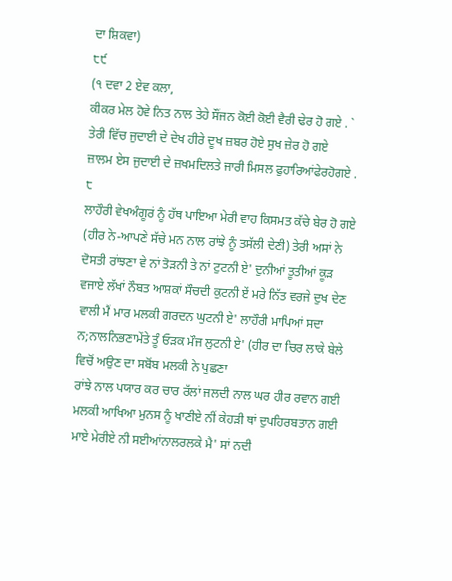ਦਾ ਸ਼ਿਕਵਾ)
੮੯
(੧ ਦਵਾ 2 ਏਵ ਕਲਾ,
ਕੀਕਰ ਮੇਲ ਹੋਵੇ ਨਿਤ ਨਾਲ ਤੇਹੇ ਸੌਂਜਨ ਕੋਈ ਕੋਈ ਵੈਰੀ ਢੇਰ ਹੋ ਗਏ . `
ਤੇਰੀ ਵਿੱਚ ਜੁਦਾਈ ਦੇ ਦੇਖ ਹੀਰੇ ਦੂਖ ਜ਼ਬਰ ਹੋਏ ਸੁਖ ਜ਼ੇਰ ਹੋ ਗਏ
ਜ਼ਾਲਮ ਏਸ ਜੁਦਾਈ ਦੇ ਜ਼ਖਮਦਿਲਤੇ ਜਾਰੀ ਮਿਸਲ ਫੁਹਾਰਿਆਂਫੇਰਹੋਗਏ .
੮
ਲਾਹੌਰੀ ਵੇਖਅੰਗੂਰਂ ਨੂੰ ਹੱਥ ਪਾਇਆ ਮੇਰੀ ਵਾਹ ਕਿਸਮਤ ਕੱਚੇ ਬੇਰ ਹੋ ਗਏ (ਹੀਰ ਨੇ-ਆਪਣੇ ਸੱਚੇ ਮਨ ਨਾਲ ਰਾਂਝੇ ਨੂੰ ਤਸੱਲੀ ਦੇਣੀ) ਤੇਰੀ ਅਸਾਂ ਨੇ ਦੋਸਤੀ ਰਾਂਝਣਾ ਵੇ ਨਾਂ ਤੋੜਨੀ ਤੇ ਨਾਂ ਟੁਟਨੀ ਏ' ਦੁਨੀਆਂ ਤੂਤੀਆਂ ਕੂੜ ਵਜਾਏ ਲੱਖਾਂ ਨੌਬਤ ਆਸ਼ਕਾਂ ਸੌਚਦੀ ਕੁਟਨੀ ਏਂ ਮਰੇ ਨਿੱਤ ਵਰਜੇ ਦੁਖ ਦੇਣ ਵਾਲੀ ਮੈਂ ਮਾਰ ਮਲਕੀ ਗਰਦਨ ਘੁਟਨੀ ਏ' ਲਾਹੌਰੀ ਮਾਪਿਆਂ ਸਦਾ ਨ;ਨਾਲਨਿਭਣਾਮੇਂਤੇ ਤੂੰ ਓੜਕ ਮੌਜ ਲੁਟਨੀ ਏ' (ਹੀਰ ਦਾ ਚਿਰ ਲਾਕੇ ਬੇਲੇ ਵਿਚੋਂ ਅਉਣ ਦਾ ਸਬੋਂਬ ਮਲਕੀ ਨੇ ਪੁਛਣਾ
ਰਾਂਝੇ ਨਾਲ ਪਯਾਰ ਕਰ ਚਾਰ ਰੱਲਾਂ ਜਲਦੀ ਨਾਲ ਘਰ ਹੀਰ ਰਵਾਨ ਗਈ
ਮਲਕੀ ਆਖਿਆ ਮੁਨਸ ਨੂੰ ਖਾਣੀਏ ਨੀਂ ਕੇਹੜੀ ਥਾਂ ਦੁਪਹਿਰਬਤਾਨ ਗਈ
ਮਾਏ ਮੇਰੀਏ ਨੀ ਸਈਆਂਨਾਲਰਲਕੇ ਮੈ' ਸਾਂ ਨਦੀ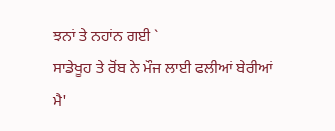ਝਨਾਂ ਤੇ ਨਹਾਂਨ ਗਈ `
ਸਾਡੇਖੂਹ ਤੇ ਰੋਂਬ ਨੇ ਮੌਜ ਲਾਈ ਫਲੀਆਂ ਬੇਰੀਆਂ ਮੈ'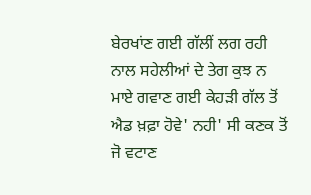ਬੇਰਖਾਂਣ ਗਈ ਗੱਲੀਂ ਲਗ ਰਹੀ ਨਾਲ ਸਹੇਲੀਆਂ ਦੇ ਤੇਗ ਕੁਝ ਨ ਮਾਏ ਗਵਾਣ ਗਈ ਕੇਹੜੀ ਗੱਲ ਤੋਂ ਐਡ ਖ਼ਫ਼ਾ ਹੋਵੇ' ਨਹੀ' ਸੀ ਕਣਕ ਤੋਂ ਜੋ ਵਟਾਣ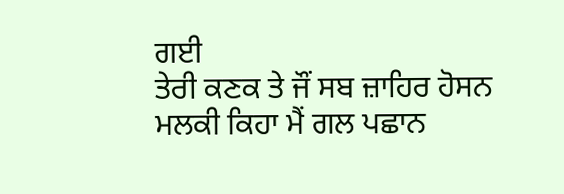ਗਈ
ਤੇਰੀ ਕਣਕ ਤੇ ਜੌਂ ਸਬ ਜ਼ਾਹਿਰ ਹੋਸਨ ਮਲਕੀ ਕਿਹਾ ਮੈਂ ਗਲ ਪਛਾਨ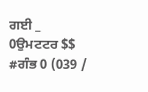ਗਈ _
0ਉਮਟਟਰ $$ #ਗੰਭ 0 (039 /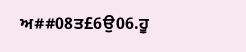ਅ##08ਤ£6ਉ06.ਹੂ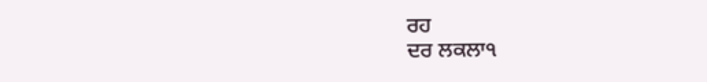ਰਹ
ਦਰ ਲਕਲਾ੧